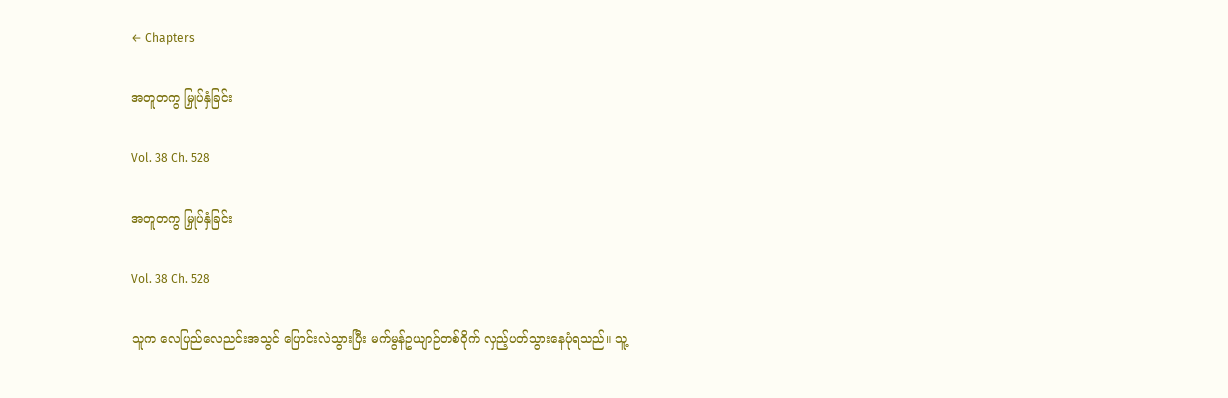← Chapters

အတူတကွ မြှုပ်နှံခြင်း

Vol. 38 Ch. 528

အတူတကွ မြှုပ်နှံခြင်း

Vol. 38 Ch. 528

သူက လေပြည်လေညင်းအသွင် ပြောင်းလဲသွားပြီး မက်မွန်ဥယျာဉ်တစ်ဝိုက် လှည့်ပတ်သွားနေပုံရသည်။ သူ့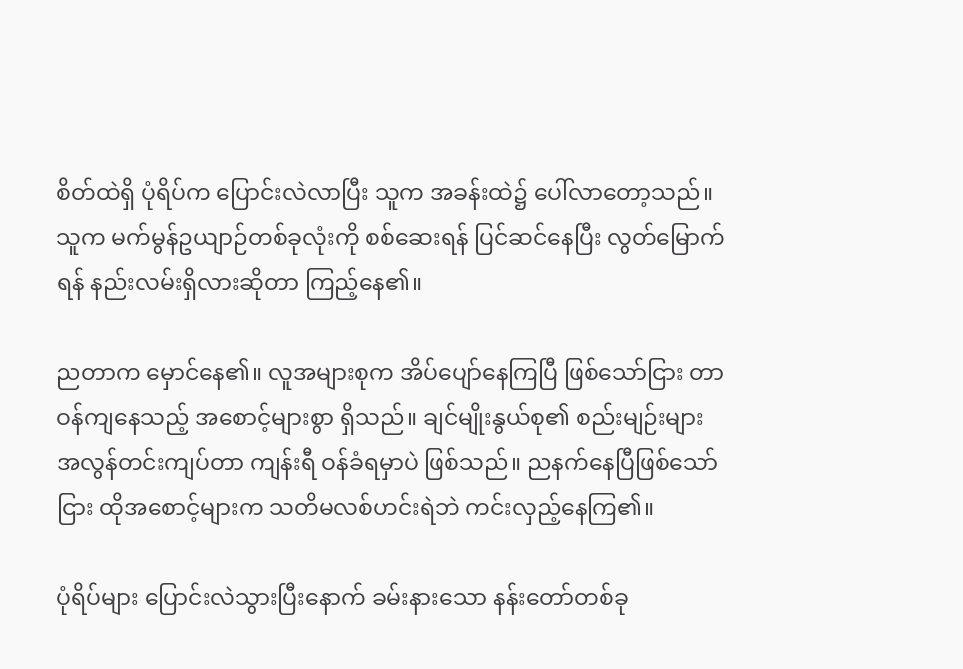စိတ်ထဲရှိ ပုံရိပ်က ပြောင်းလဲလာပြီး သူက အခန်းထဲ၌ ပေါ်လာတော့သည်။ သူက မက်မွန်ဥယျာဉ်တစ်ခုလုံးကို စစ်ဆေးရန် ပြင်ဆင်နေပြီး လွတ်မြောက်ရန် နည်းလမ်းရှိလားဆိုတာ ကြည့်နေ၏။

ညတာက မှောင်နေ၏။ လူအများစုက အိပ်ပျော်နေကြပြီ ဖြစ်သော်ငြား တာဝန်ကျနေသည့် အစောင့်များစွာ ရှိသည်။ ချင်မျိုးနွယ်စု၏ စည်းမျဉ်းများ အလွန်တင်းကျပ်တာ ကျန်းရီ ဝန်ခံရမှာပဲ ဖြစ်သည်။ ညနက်နေပြီဖြစ်သော်ငြား ထိုအစောင့်များက သတိမလစ်ဟင်းရဲဘဲ ကင်းလှည့်နေကြ၏။

ပုံရိပ်များ ပြောင်းလဲသွားပြီးနောက် ခမ်းနားသော နန်းတော်တစ်ခု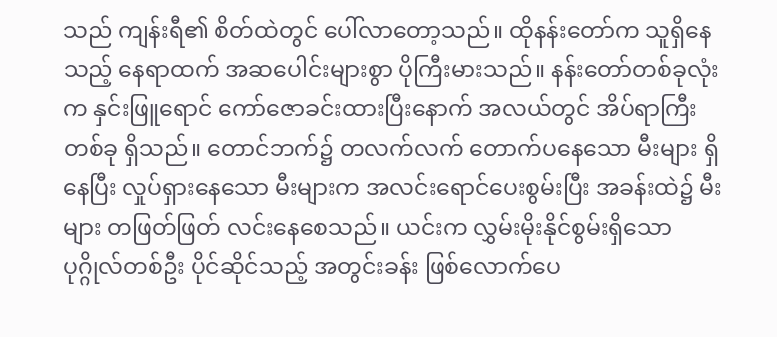သည် ကျန်းရီ၏ စိတ်ထဲတွင် ပေါ်လာတော့သည်။ ထိုနန်းတော်က သူရှိနေသည့် နေရာထက် အဆပေါင်းများစွာ ပိုကြီးမားသည်။ နန်းတော်တစ်ခုလုံးက နှင်းဖြူရောင် ကော်ဇောခင်းထားပြီးနောက် အလယ်တွင် အိပ်ရာကြီးတစ်ခု ရှိသည်။ တောင်ဘက်၌ တလက်လက် တောက်ပနေသော မီးများ ရှိနေပြီး လှုပ်ရှားနေသော မီးများက အလင်းရောင်ပေးစွမ်းပြီး အခန်းထဲ၌ မီးများ တဖြတ်ဖြတ် လင်းနေစေသည်။ ယင်းက လွှမ်းမိုးနိုင်စွမ်းရှိသော ပုဂ္ဂိုလ်တစ်ဦး ပိုင်ဆိုင်သည့် အတွင်းခန်း ဖြစ်လောက်ပေ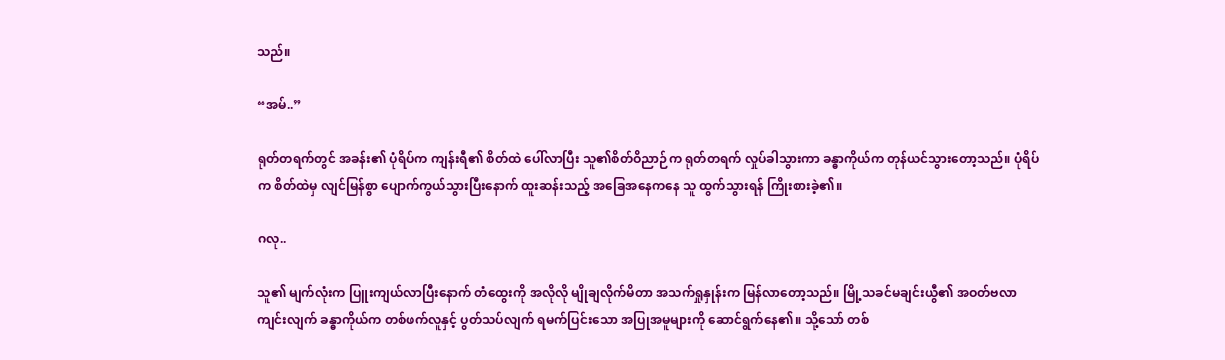သည်။

“အမ်..”

ရုတ်တရက်တွင် အခန်း၏ ပုံရိပ်က ကျန်းရီ၏ စိတ်ထဲ ပေါ်လာပြီး သူ၏စိတ်ဝိညာဉ်က ရုတ်တရက် လှုပ်ခါသွားကာ ခန္ဓာကိုယ်က တုန်ယင်သွားတော့သည်။ ပုံရိပ်က စိတ်ထဲမှ လျင်မြန်စွာ ပျောက်ကွယ်သွားပြီးနောက် ထူးဆန်းသည့် အခြေအနေကနေ သူ ထွက်သွားရန် ကြိုးစားခဲ့၏။

ဂလု..

သူ၏ မျက်လုံးက ပြူးကျယ်လာပြီးနောက် တံထွေးကို အလိုလို မျိုချလိုက်မိတာ အသက်ရှုနှုန်းက မြန်လာတော့သည်။ မြို့သခင်မချင်းယွီ၏ အဝတ်ဗလာကျင်းလျက် ခန္ဓာကိုယ်က တစ်ဖက်လူနှင့် ပွတ်သပ်လျက် ရမက်ပြင်းသော အပြုအမူများကို ဆောင်ရွက်နေ၏။ သို့သော် တစ်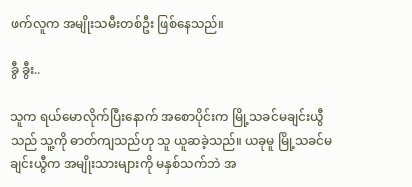ဖက်လူက အမျိုးသမီးတစ်ဦး ဖြစ်နေသည်။

ခွီ ခွီး..

သူက ရယ်မောလိုက်ပြီးနောက် အစောပိုင်းက မြို့သခင်မချင်းယွီသည် သူ့ကို ဓာတ်ကျသည်ဟု သူ ယူဆခဲ့သည်။ ယခုမူ မြို့သခင်မချင်းယွီက အမျိုးသားများကို မနှစ်သက်ဘဲ အ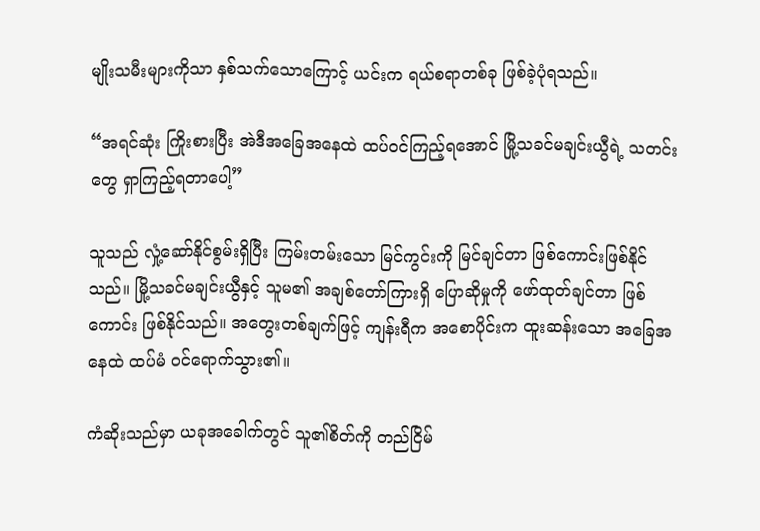မျိုးသမီးများကိုသာ နှစ်သက်သောကြောင့် ယင်းက ရယ်စရာတစ်ခု ဖြစ်ခဲ့ပုံရသည်။

“အရင်ဆုံး ကြိုးစားပြီး အဲဒီအခြေအနေထဲ ထပ်ဝင်ကြည့်ရအောင် မြို့သခင်မချင်းယွီရဲ့ သတင်းတွေ ရှာကြည့်ရတာပေါ့”

သူသည် လှုံ့ဆော်နိုင်စွမ်းရှိပြီး ကြမ်းတမ်းသော မြင်ကွင်းကို မြင်ချင်တာ ဖြစ်ကောင်းဖြစ်နိုင်သည်။ မြို့သခင်မချင်းယွီနှင့် သူမ၏ အချစ်တော်ကြားရှိ ပြောဆိုမှုကို ဖော်ထုတ်ချင်တာ ဖြစ်ကောင်း ဖြစ်နိုင်သည်။ အတွေးတစ်ချက်ဖြင့် ကျန်းရီက အစောပိုင်းက ထူးဆန်းသော အခြေအနေထဲ ထပ်မံ ဝင်ရောက်သွား၏။

ကံဆိုးသည်မှာ ယခုအခေါက်တွင် သူ၏စိတ်ကို တည်ငြိမ်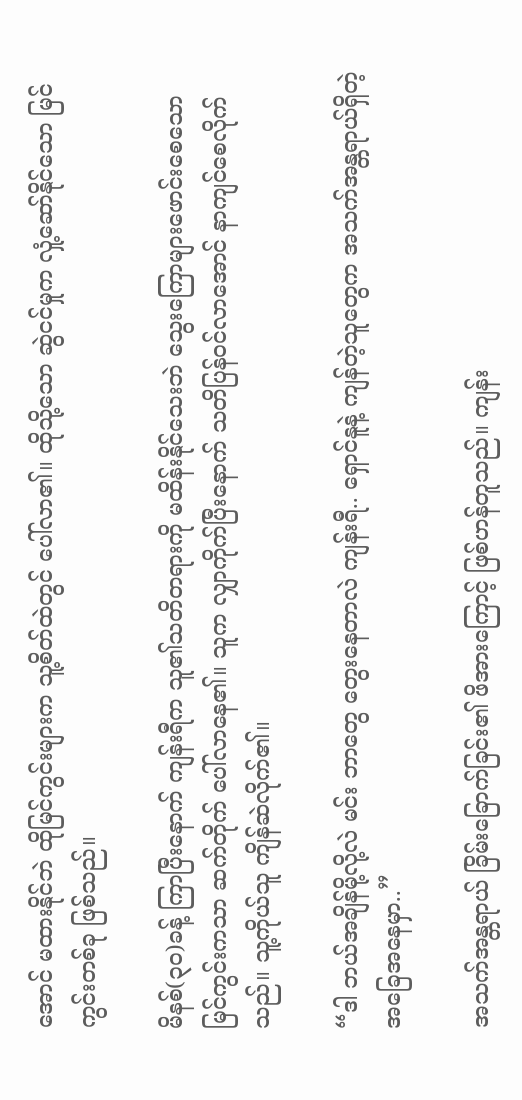အောင် မထားနိုင်ဘဲ ထိုမြင်ကွင်းများက သူ့စိတ်ထဲတွင် ပေါ်လာ၏။ ထိုသို့သော ဆွဲငင်မှုက လှုံ့ဆော်နိုင်သော မြင်ကွင်းတစ်ခု ဖြစ်သည်။

မိနစ်(၃၀)ခန့် ကြာပြီးနောက် ကျန်းရီက သူ၏သတိတရားကို မထိန်းနိုင်သေးဘဲ သွေးကြောများဖောင်းစေသော မြင်ကွင်းကသာ ဆက်တိုက် ပေါ်လာနေ၏။ သူက လျှာကိုက်ပြီးနောက် သတိပြန်ဝင်လာအောင် နာကျင်စေလိုက်သည်။ သူ့ကိုယ်သူ ကျိန်ဆဲလိုက်၏။

“ဒါ ဘယ်အချိန်မို့လို့လဲ မင်း ဘာတွေ တွေးနေတာလဲ ကျန်းရီ.. ရှောင်နူနဲ့ ကျန်တဲ့သူတွေက အသက်အန္တရာယ်ရှိတဲ့ အခြေအနေမှာ..”

အသက်အန္တရာယ် ခြိမ်းခြောက်ခြင်း၏ ဖိအားကြောင့် ဖြစ်ဟန်တူသည်။ ကျန်း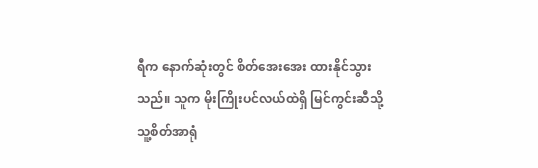ရီက နောက်ဆုံးတွင် စိတ်အေးအေး ထားနိုင်သွားသည်။ သူက မိုးကြိုးပင်လယ်ထဲရှိ မြင်ကွင်းဆီသို့ သူ့စိတ်အာရုံ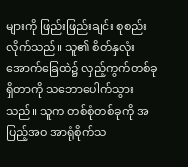များကို ဖြည်းဖြည်းချင်း စုစည်းလိုက်သည်။ သူ၏ စိတ်နှလုံး အောက်ခြေထဲ၌ လှည့်ကွက်တစ်ခု ရှိတာကို သဘောပေါက်သွားသည်။ သူက တစ်စုံတစ်ခုကို အပြည့်အဝ အာရုံစိုက်သ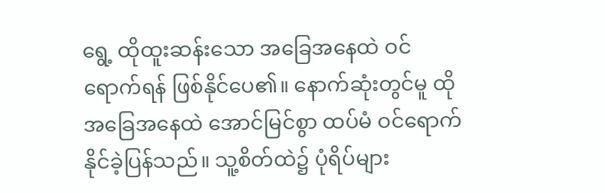ရွေ့ ထိုထူးဆန်းသော အခြေအနေထဲ ဝင်ရောက်ရန် ဖြစ်နိုင်ပေ၏။ နောက်ဆုံးတွင်မူ ထိုအခြေအနေထဲ အောင်မြင်စွာ ထပ်မံ ဝင်ရောက်နိုင်ခဲ့ပြန်သည်။ သူ့စိတ်ထဲ၌ ပုံရိပ်များ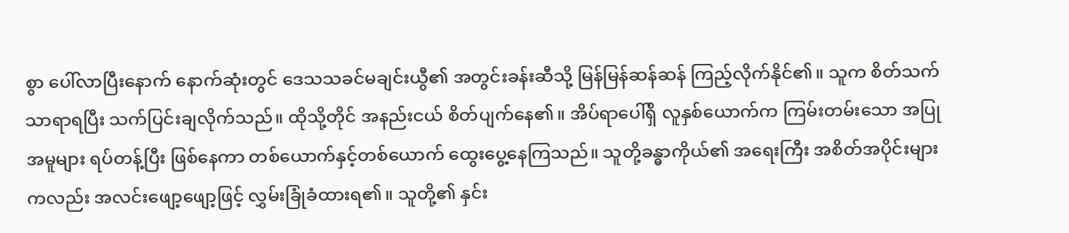စွာ ပေါ်လာပြီးနောက် နောက်ဆုံးတွင် ဒေသသခင်မချင်းယွီ၏ အတွင်းခန်းဆီသို့ မြန်မြန်ဆန်ဆန် ကြည့်လိုက်နိုင်၏။ သူက စိတ်သက်သာရာရပြီး သက်ပြင်းချလိုက်သည်။ ထိုသို့တိုင် အနည်းငယ် စိတ်ပျက်နေ၏။ အိပ်ရာပေါ်ရှိ လူနှစ်ယောက်က ကြမ်းတမ်းသော အပြုအမူများ ရပ်တန့်ပြီး ဖြစ်နေကာ တစ်ယောက်နှင့်တစ်ယောက် ထွေးပွေ့နေကြသည်။ သူတို့ခန္ဓာကိုယ်၏ အရေးကြီး အစိတ်အပိုင်းများကလည်း အလင်းဖျော့ဖျော့ဖြင့် လွှမ်းခြုံခံထားရ၏။ သူတို့၏ နှင်း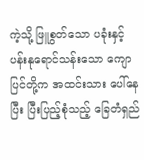ကဲ့သို့ ဖြူစွတ်သော ပခုံးနှင့် ပန်းနုရောင်သန်းသော ကျောပြင်တို့က အထင်းသား ပေါ်နေပြီး ပြီးပြည့်စုံသည့် ခြေတံရှည်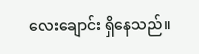လေးချောင်း ရှိနေသည်။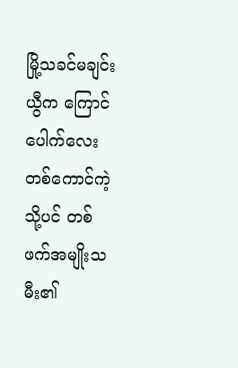မြို့သခင်မချင်းယွီက ကြောင်ပေါက်လေး တစ်ကောင်ကဲ့သို့ပင် တစ်ဖက်အမျိုးသမီး၏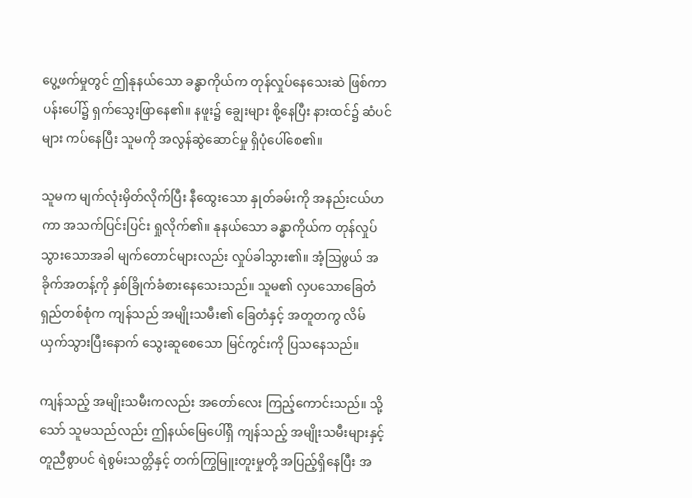ပွေ့ဖက်မှုတွင် ဤနုနယ်သော ခန္ဓာကိုယ်က တုန်လှုပ်နေသေးဆဲ ဖြစ်ကာ ပန်းပေါ်၌ ရှက်သွေးဖြာနေ၏။ နဖူး၌ ချွေးများ စို့နေပြီး နားထင်၌ ဆံပင်များ ကပ်နေပြီး သူမကို အလွန်ဆွဲဆောင်မှု ရှိပုံပေါ်စေ၏။

သူမက မျက်လုံးမှိတ်လိုက်ပြီး နီထွေးသော နှုတ်ခမ်းကို အနည်းငယ်ဟကာ အသက်ပြင်းပြင်း ရှုလိုက်၏။ နုနယ်သော ခန္ဓာကိုယ်က တုန်လှုပ်သွားသောအခါ မျက်တောင်များလည်း လှုပ်ခါသွား၏။ အံ့ဩဖွယ် အခိုက်အတန့်ကို နှစ်ခြိုက်ခံစားနေသေးသည်။ သူမ၏ လှပသောခြေတံရှည်တစ်စုံက ကျန်သည် အမျိုးသမီး၏ ခြေတံနှင့် အတူတကွ လိမ်ယှက်သွားပြီးနောက် သွေးဆူစေသော မြင်ကွင်းကို ပြသနေသည်။

ကျန်သည့် အမျိုးသမီးကလည်း အတော်လေး ကြည့်ကောင်းသည်။ သို့သော် သူမသည်လည်း ဤနယ်မြေပေါ်ရှိ ကျန်သည့် အမျိုးသမီးများနှင့် တူညီစွာပင် ရဲစွမ်းသတ္တိနှင့် တက်ကြွမြူးတူးမှုတို့ အပြည့်ရှိနေပြီး အ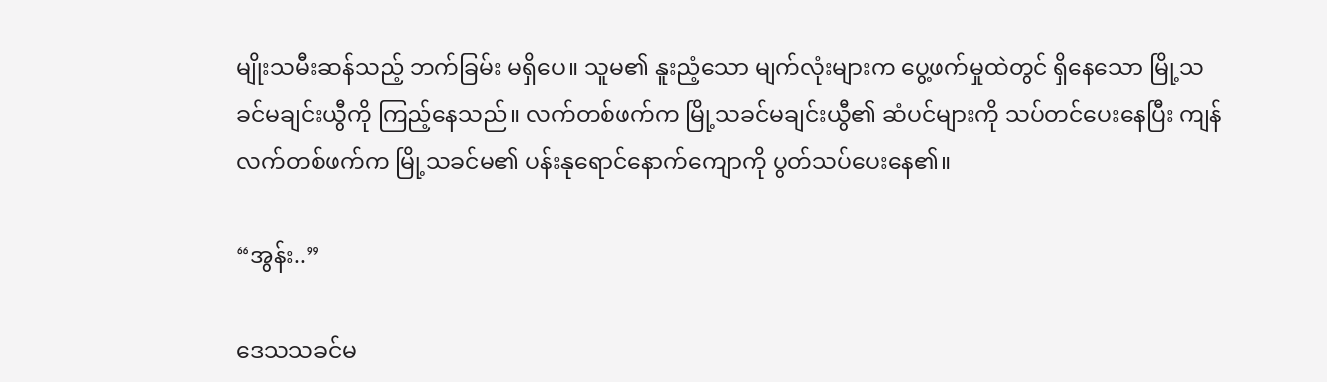မျိုးသမီးဆန်သည့် ဘက်ခြမ်း မရှိပေ။ သူမ၏ နူးညံ့သော မျက်လုံးများက ပွေ့ဖက်မှုထဲတွင် ရှိနေသော မြို့သခင်မချင်းယွီကို ကြည့်နေသည်။ လက်တစ်ဖက်က မြို့သခင်မချင်းယွီ၏ ဆံပင်များကို သပ်တင်ပေးနေပြီး ကျန်လက်တစ်ဖက်က မြို့သခင်မ၏ ပန်းနုရောင်နောက်ကျောကို ပွတ်သပ်ပေးနေ၏။

“အွန်း..”

ဒေသသခင်မ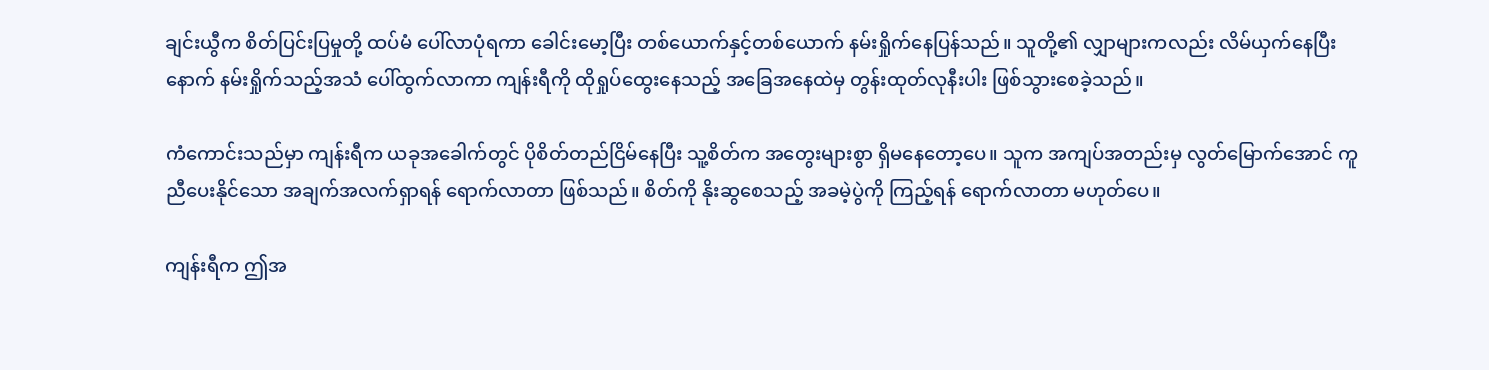ချင်းယွီက စိတ်ပြင်းပြမှုတို့ ထပ်မံ ပေါ်လာပုံရကာ ခေါင်းမော့ပြီး တစ်ယောက်နှင့်တစ်ယောက် နမ်းရှိုက်နေပြန်သည်။ သူတို့၏ လျှာများကလည်း လိမ်ယှက်နေပြီးနောက် နမ်းရှိုက်သည့်အသံ ပေါ်ထွက်လာကာ ကျန်းရီကို ထိုရှုပ်ထွေးနေသည့် အခြေအနေထဲမှ တွန်းထုတ်လုနီးပါး ဖြစ်သွားစေခဲ့သည်။

ကံကောင်းသည်မှာ ကျန်းရီက ယခုအခေါက်တွင် ပိုစိတ်တည်ငြိမ်နေပြီး သူ့စိတ်က အတွေးများစွာ ရှိမနေတော့ပေ။ သူက အကျပ်အတည်းမှ လွတ်မြောက်အောင် ကူညီပေးနိုင်သော အချက်အလက်ရှာရန် ရောက်လာတာ ဖြစ်သည်။ စိတ်ကို နိုးဆွစေသည့် အခမဲ့ပွဲကို ကြည့်ရန် ရောက်လာတာ မဟုတ်ပေ။

ကျန်းရီက ဤအ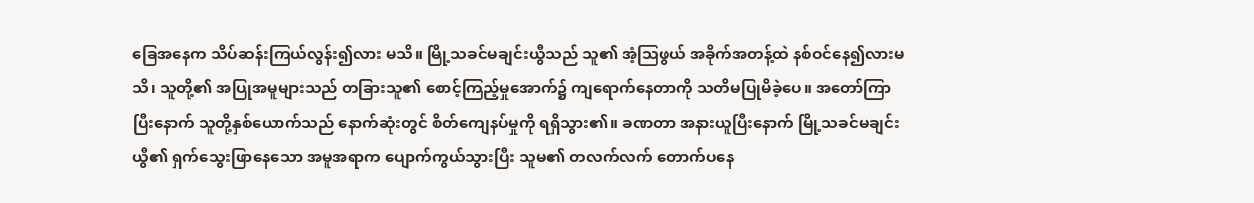ခြေအနေက သိပ်ဆန်းကြယ်လွန်း၍လား မသိ။ မြို့သခင်မချင်းယွီသည် သူ၏ အံ့ဩဖွယ် အခိုက်အတန့်ထဲ နစ်ဝင်နေ၍လားမသိ၊ သူတို့၏ အပြုအမူများသည် တခြားသူ၏ စောင့်ကြည့်မှုအောက်၌ ကျရောက်နေတာကို သတိမပြုမိခဲ့ပေ။ အတော်ကြာပြီးနောက် သူတို့နှစ်ယောက်သည် နောက်ဆုံးတွင် စိတ်ကျေနပ်မှုကို ရရှိသွား၏။ ခဏတာ အနားယူပြီးနောက် မြို့သခင်မချင်းယွီ၏ ရှက်သွေးဖြာနေသော အမူအရာက ပျောက်ကွယ်သွားပြီး သူမ၏ တလက်လက် တောက်ပနေ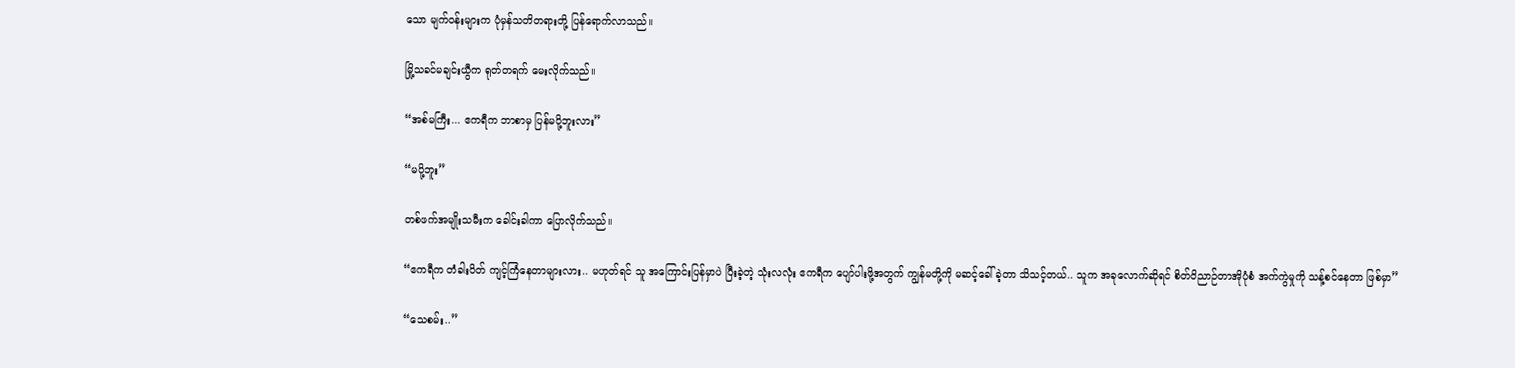သော မျက်ဝန်းများက ပုံမှန်သတိတရားတို့ ပြန်ရောက်လာသည်။

မြို့သခင်မချင်းယွီက ရုတ်တရက် မေးလိုက်သည်။

“အစ်မကြီး... ဧကရီက ဘာစာမှ ပြန်မပို့ဘူးလား”

“မပို့ဘူး”

တစ်ဖက်အမျိုးသမီးက ခေါင်းခါကာ ပြောလိုက်သည်။

“ဧကရီက တံခါးပိတ် ကျင့်ကြံနေတာများလား.. မဟုတ်ရင် သူ အကြောင်းပြန်မှာပဲ ပြီးခဲ့တဲ့ သုံးလလုံး ဧကရီက ပျော်ပါးဖို့အတွက် ကျွန်မတို့ကို မဆင့်ခေါ်ခဲ့တာ သိသင့်တယ်.. သူက အခုလောက်ဆိုရင် စိတ်ဝိညာဉ်တာအိုပုံစံ အက်ကွဲမှုကို သန့်စင်နေတာ ဖြစ်မှာ”

“သေစမ်း..”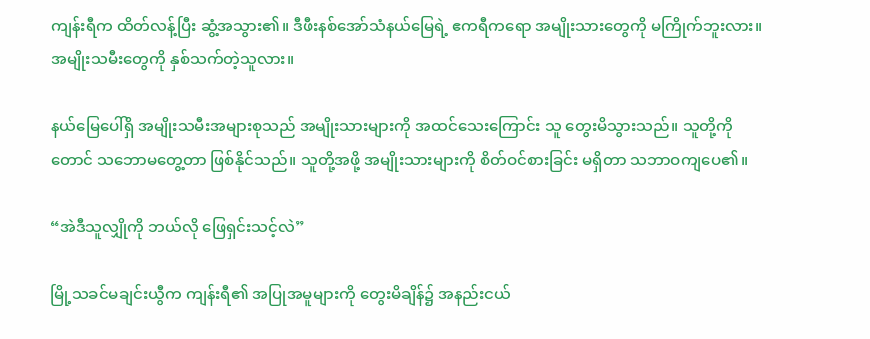ကျန်းရီက ထိတ်လန့်ပြီး ဆွံ့အသွား၏။ ဒီဖီးနစ်အော်သံနယ်မြေရဲ့ ဧကရီကရော အမျိုးသားတွေကို မကြိုက်ဘူးလား။ အမျိုးသမီးတွေကို နှစ်သက်တဲ့သူလား။

နယ်မြေပေါ်ရှိ အမျိုးသမီးအများစုသည် အမျိုးသားများကို အထင်သေးကြောင်း သူ တွေးမိသွားသည်။ သူတို့ကိုတောင် သဘောမတွေ့တာ ဖြစ်နိုင်သည်။ သူတို့အဖို့ အမျိုးသားများကို စိတ်ဝင်စားခြင်း မရှိတာ သဘာဝကျပေ၏။

“အဲဒီသူလျှိုကို ဘယ်လို ဖြေရှင်းသင့်လဲ”

မြို့သခင်မချင်းယွီက ကျန်းရီ၏ အပြုအမူများကို တွေးမိချိန်၌ အနည်းငယ်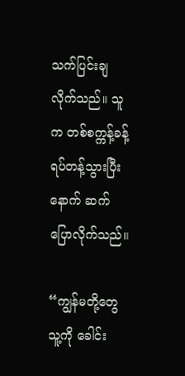သက်ပြင်းချလိုက်သည်။ သူက တစ်စက္ကန့်ခန့် ရပ်တန့်သွားပြီးနောက် ဆက်ပြောလိုက်သည်။

“ကျွန်မတို့တွေ သူ့ကို ခေါင်း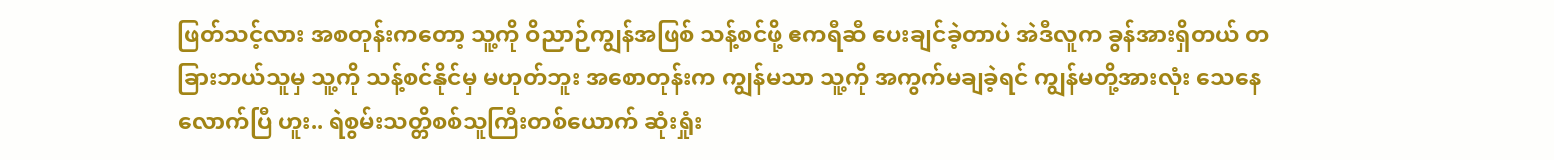ဖြတ်သင့်လား အစတုန်းကတော့ သူ့ကို ဝိညာဉ်ကျွန်အဖြစ် သန့်စင်ဖို့ ဧကရီဆီ ပေးချင်ခဲ့တာပဲ အဲဒီလူက ခွန်အားရှိတယ် တခြားဘယ်သူမှ သူ့ကို သန့်စင်နိုင်မှ မဟုတ်ဘူး အစောတုန်းက ကျွန်မသာ သူ့ကို အကွက်မချခဲ့ရင် ကျွန်မတို့အားလုံး သေနေလောက်ပြီ ဟူး.. ရဲစွမ်းသတ္တိစစ်သူကြီးတစ်ယောက် ဆုံးရှုံး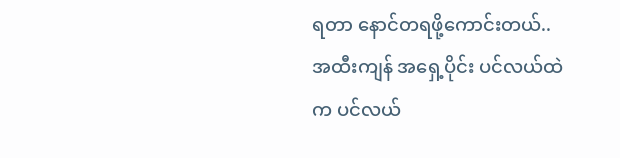ရတာ နောင်တရဖို့ကောင်းတယ်.. အထီးကျန် အရှေ့ပိုင်း ပင်လယ်ထဲက ပင်လယ်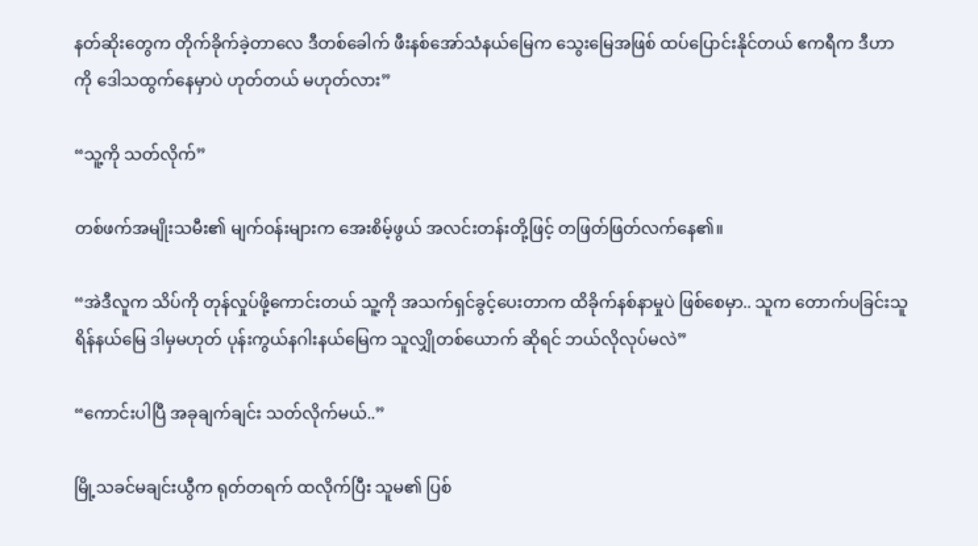နတ်ဆိုးတွေက တိုက်ခိုက်ခဲ့တာလေ ဒီတစ်ခေါက် ဖီးနစ်အော်သံနယ်မြေက သွေးမြေအဖြစ် ထပ်ပြောင်းနိုင်တယ် ဧကရီက ဒီဟာကို ဒေါသထွက်နေမှာပဲ ဟုတ်တယ် မဟုတ်လား”

“သူ့ကို သတ်လိုက်”

တစ်ဖက်အမျိုးသမီး၏ မျက်ဝန်းများက အေးစိမ့်ဖွယ် အလင်းတန်းတို့ဖြင့် တဖြတ်ဖြတ်လက်နေ၏။

“အဲဒီလူက သိပ်ကို တုန်လှုပ်ဖို့ကောင်းတယ် သူ့ကို အသက်ရှင်ခွင့်ပေးတာက ထိခိုက်နစ်နာမှုပဲ ဖြစ်စေမှာ.. သူက တောက်ပခြင်းသူရိန်နယ်မြေ ဒါမှမဟုတ် ပုန်းကွယ်နဂါးနယ်မြေက သူလျှိုတစ်ယောက် ဆိုရင် ဘယ်လိုလုပ်မလဲ”

“ကောင်းပါပြီ အခုချက်ချင်း သတ်လိုက်မယ်..”

မြို့သခင်မချင်းယွီက ရုတ်တရက် ထလိုက်ပြီး သူမ၏ ပြစ်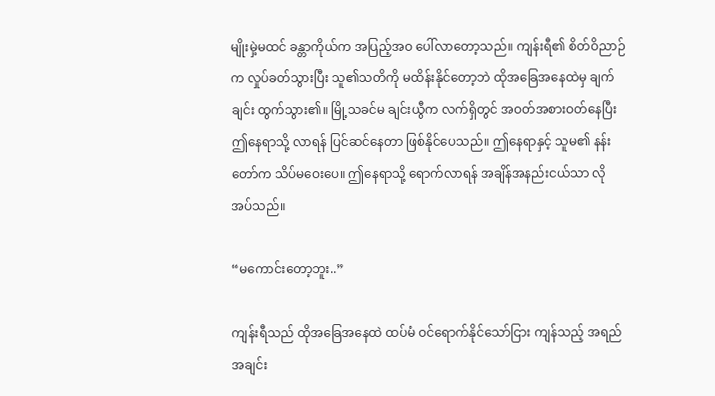မျိုးမှဲ့မထင် ခန္တာကိုယ်က အပြည့်အဝ ပေါ်လာတော့သည်။ ကျန်းရီ၏ စိတ်ဝိညာဉ်က လှုပ်ခတ်သွားပြီး သူ၏သတိကို မထိန်းနိုင်တော့ဘဲ ထိုအခြေအနေထဲမှ ချက်ချင်း ထွက်သွား၏။ မြို့သခင်မ ချင်းယွီက လက်ရှိတွင် အဝတ်အစားဝတ်နေပြီး ဤနေရာသို့ လာရန် ပြင်ဆင်နေတာ ဖြစ်နိုင်ပေသည်။ ဤနေရာနှင့် သူမ၏ နန်းတော်က သိပ်မဝေးပေ။ ဤနေရာသို့ ရောက်လာရန် အချိန်အနည်းငယ်သာ လိုအပ်သည်။

“မကောင်းတော့ဘူး..”

ကျန်းရီသည် ထိုအခြေအနေထဲ ထပ်မံ ဝင်ရောက်နိုင်သော်ငြား ကျန်သည့် အရည်အချင်း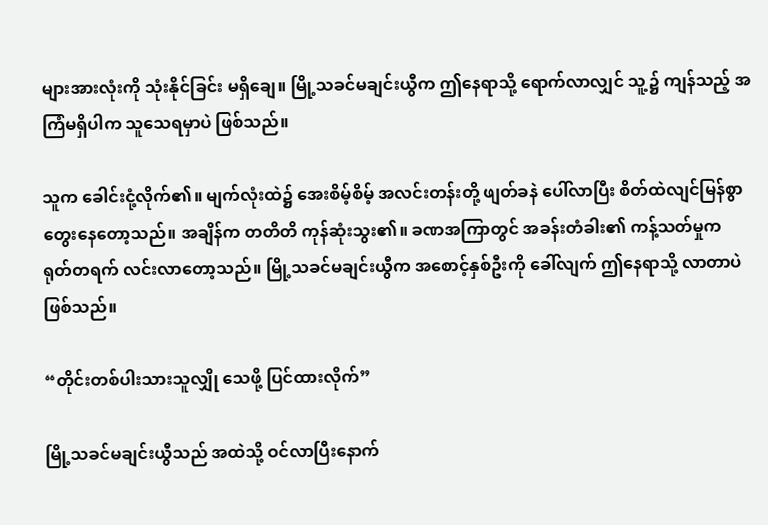များအားလုံးကို သုံးနိုင်ခြင်း မရှိချေ။ မြို့သခင်မချင်းယွီက ဤနေရာသို့ ရောက်လာလျှင် သူ့၌ ကျန်သည့် အကြံမရှိပါက သူသေရမှာပဲ ဖြစ်သည်။

သူက ခေါင်းငုံ့လိုက်၏။ မျက်လုံးထဲ၌ အေးစိမ့်စိမ့် အလင်းတန်းတို့ ဖျတ်ခနဲ ပေါ်လာပြီး စိတ်ထဲလျင်မြန်စွာ တွေးနေတော့သည်။ အချိန်က တတိတိ ကုန်ဆုံးသွး၏။ ခဏအကြာတွင် အခန်းတံခါး၏ ကန့်သတ်မှုက ရုတ်တရက် လင်းလာတော့သည်။ မြို့သခင်မချင်းယွီက အစောင့်နှစ်ဦးကို ခေါ်လျက် ဤနေရာသို့ လာတာပဲ ဖြစ်သည်။

“တိုင်းတစ်ပါးသားသူလျှို သေဖို့ ပြင်ထားလိုက်”

မြို့သခင်မချင်းယွီသည် အထဲသို့ ဝင်လာပြီးနောက်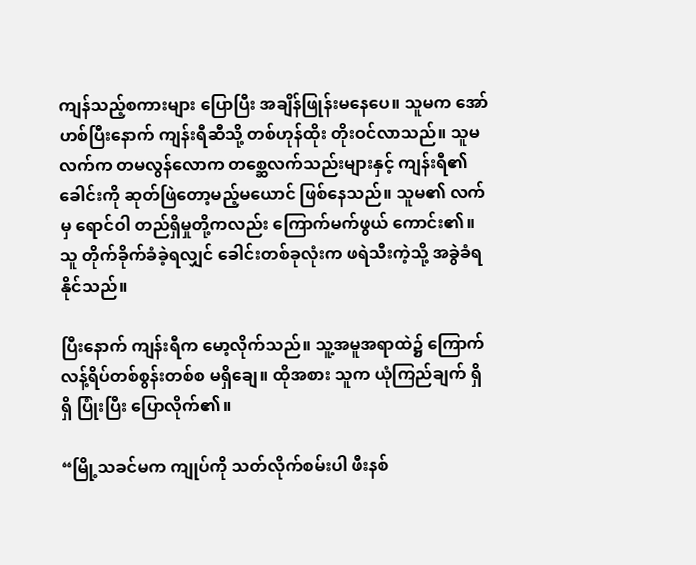ကျန်သည့်စကားများ ပြောပြီး အချိန်ဖြုန်းမနေပေ။ သူမက အော်ဟစ်ပြီးနောက် ကျန်းရီဆီသို့ တစ်ဟုန်ထိုး တိုးဝင်လာသည်။ သူမလက်က တမလွန်လောက တစ္ဆေလက်သည်းများနှင့် ကျန်းရီ၏ခေါင်းကို ဆုတ်ဖြဲတော့မည့်မယောင် ဖြစ်နေသည်။ သူမ၏ လက်မှ ရောင်ဝါ တည်ရှိမှုတို့ကလည်း ကြောက်မက်ဖွယ် ကောင်း၏။ သူ တိုက်ခိုက်ခံခဲ့ရလျှင် ခေါင်းတစ်ခုလုံးက ဖရဲသီးကဲ့သို့ အခွဲခံရနိုင်သည်။

ပြီးနောက် ကျန်းရီက မော့လိုက်သည်။ သူ့အမူအရာထဲ၌ ကြောက်လန့်ရိပ်တစ်စွန်းတစ်စ မရှိချေ။ ထိုအစား သူက ယုံကြည်ချက် ရှိရှိ ပြုံးပြီး ပြောလိုက်၏။

“မြို့သခင်မက ကျုပ်ကို သတ်လိုက်စမ်းပါ ဖီးနစ်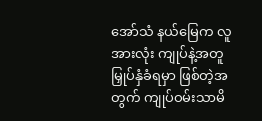အော်သံ နယ်မြေက လူအားလုံး ကျုပ်နဲ့အတူ မြှုပ်နှံခံရမှာ ဖြစ်တဲ့အတွက် ကျုပ်ဝမ်းသာမိ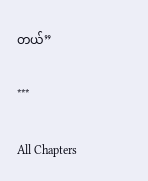တယ်”

***

All Chapters